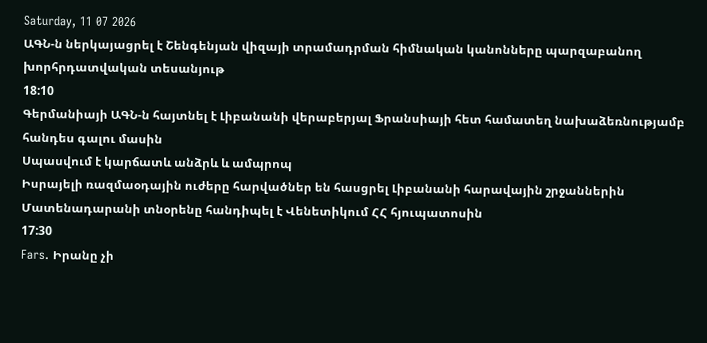Saturday, 11 07 2026
ԱԳՆ-ն ներկայացրել է Շենգենյան վիզայի տրամադրման հիմնական կանոնները պարզաբանող խորհրդատվական տեսանյութ
18:10
Գերմանիայի ԱԳՆ-ն հայտնել է Լիբանանի վերաբերյալ Ֆրանսիայի հետ համատեղ նախաձեռնությամբ հանդես գալու մասին
Սպասվում է կարճատև անձրև և ամպրոպ
Իսրայելի ռազմաօդային ուժերը հարվածներ են հասցրել Լիբանանի հարավային շրջաններին
Մատենադարանի տնօրենը հանդիպել է Վենետիկում ՀՀ հյուպատոսին
17:30
Fars. Իրանը չի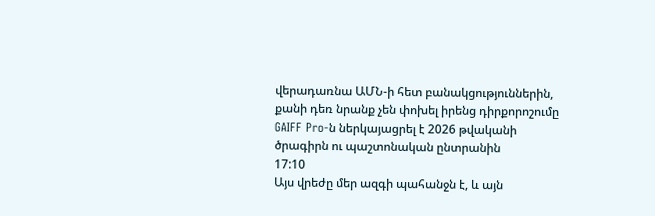վերադառնա ԱՄՆ-ի հետ բանակցություններին, քանի դեռ նրանք չեն փոխել իրենց դիրքորոշումը
GAIFF Pro-ն ներկայացրել է 2026 թվականի ծրագիրն ու պաշտոնական ընտրանին
17:10
Այս վրեժը մեր ազգի պահանջն է, և այն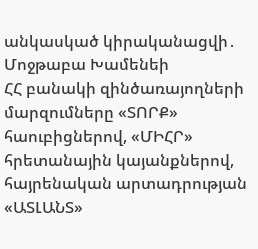անկասկած կիրականացվի․ Մոջթաբա Խամենեի
ՀՀ բանակի զինծառայողների մարզումները «ՏՈՐՔ» հաուբիցներով, «ՄԻՀՐ» հրետանային կայանքներով, հայրենական արտադրության «ԱՏԼԱՆՏ»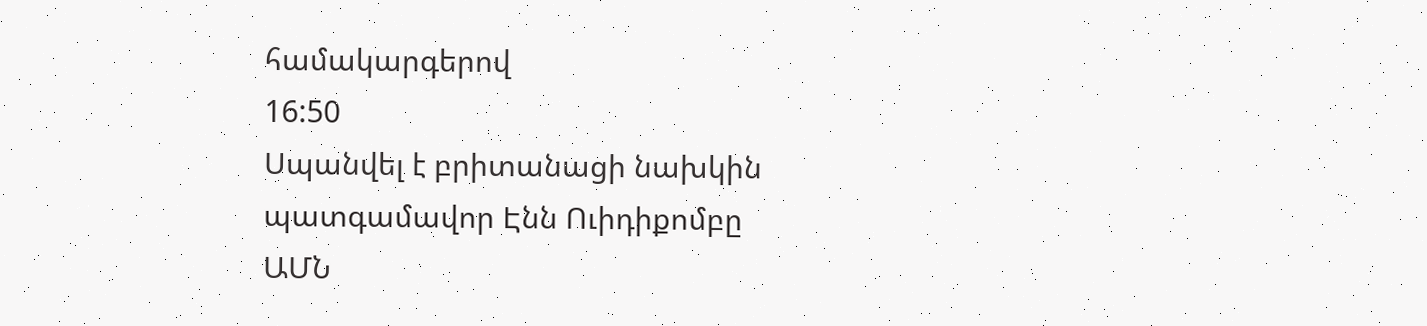համակարգերով
16:50
Սպանվել է բրիտանացի նախկին պատգամավոր Էնն Ուիդիքոմբը
ԱՄՆ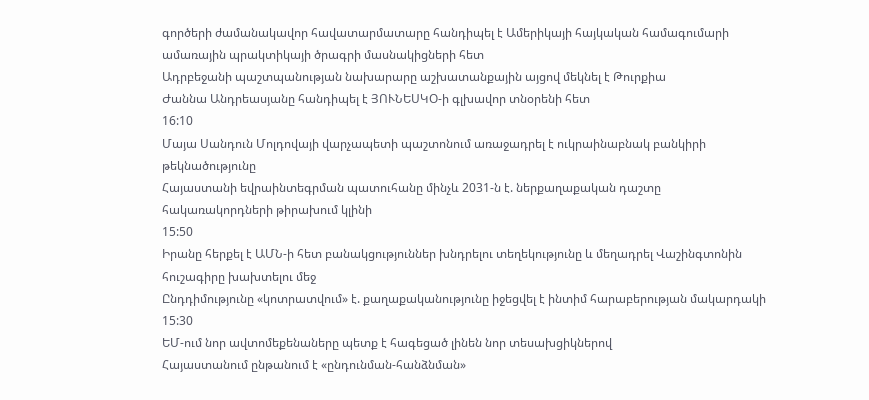գործերի ժամանակավոր հավատարմատարը հանդիպել է Ամերիկայի հայկական համագումարի ամառային պրակտիկայի ծրագրի մասնակիցների հետ
Ադրբեջանի պաշտպանության նախարարը աշխատանքային այցով մեկնել է Թուրքիա
Ժաննա Անդրեասյանը հանդիպել է ՅՈՒՆԵՍԿՕ-ի գլխավոր տնօրենի հետ
16:10
Մայա Սանդուն Մոլդովայի վարչապետի պաշտոնում առաջադրել է ուկրաինաբնակ բանկիրի թեկնածությունը
Հայաստանի եվրաինտեգրման պատուհանը մինչև 2031-ն է. ներքաղաքական դաշտը հակառակորդների թիրախում կլինի
15:50
Իրանը հերքել է ԱՄՆ-ի հետ բանակցություններ խնդրելու տեղեկությունը և մեղադրել Վաշինգտոնին հուշագիրը խախտելու մեջ
Ընդդիմությունը «կոտրատվում» է. քաղաքականությունը իջեցվել է ինտիմ հարաբերության մակարդակի
15:30
ԵՄ-ում նոր ավտոմեքենաները պետք է հագեցած լինեն նոր տեսախցիկներով
Հայաստանում ընթանում է «ընդունման-հանձնման»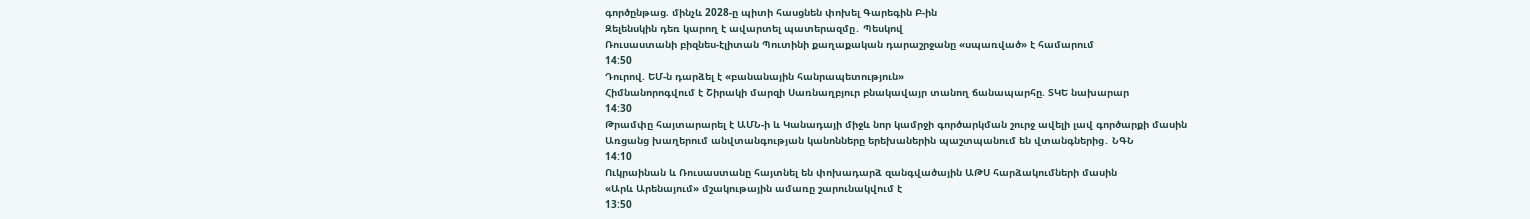գործընթաց. մինչև 2028-ը պիտի հասցնեն փոխել Գարեգին Բ-ին
Զելենսկին դեռ կարող է ավարտել պատերազմը․ Պեսկով
Ռուսաստանի բիզնես-էլիտան Պուտինի քաղաքական դարաշրջանը «սպառված» է համարում
14:50
Դուրով. ԵՄ-ն դարձել է «բանանային հանրապետություն»
Հիմնանորոգվում է Շիրակի մարզի Սառնաղբյուր բնակավայր տանող ճանապարհը. ՏԿԵ նախարար
14:30
Թրամփը հայտարարել է ԱՄՆ-ի և Կանադայի միջև նոր կամրջի գործարկման շուրջ ավելի լավ գործարքի մասին
Առցանց խաղերում անվտանգության կանոնները երեխաներին պաշտպանում են վտանգներից․ ՆԳՆ
14:10
Ուկրաինան և Ռուսաստանը հայտնել են փոխադարձ զանգվածային ԱԹՍ հարձակումների մասին
«Արև Արենայում» մշակութային ամառը շարունակվում է
13:50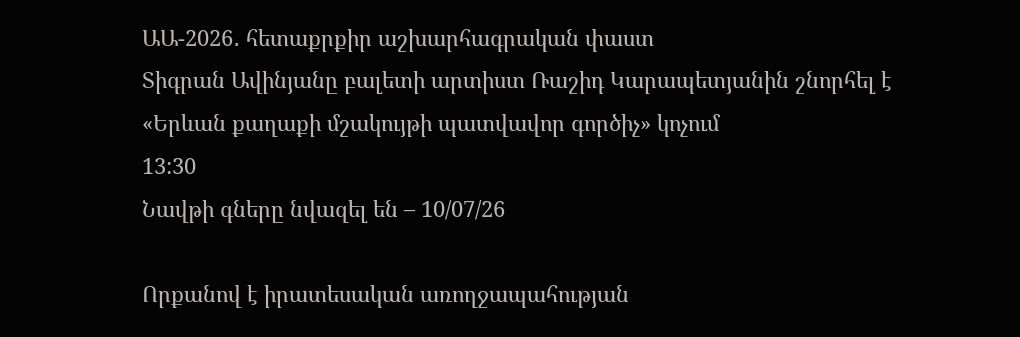ԱԱ-2026․ հետաքրքիր աշխարհագրական փաստ
Տիգրան Ավինյանը բալետի արտիստ Ռաշիդ Կարապետյանին շնորհել է «Երևան քաղաքի մշակույթի պատվավոր գործիչ» կոչում
13:30
Նավթի գները նվազել են – 10/07/26

Որքանով է իրատեսական առողջապահության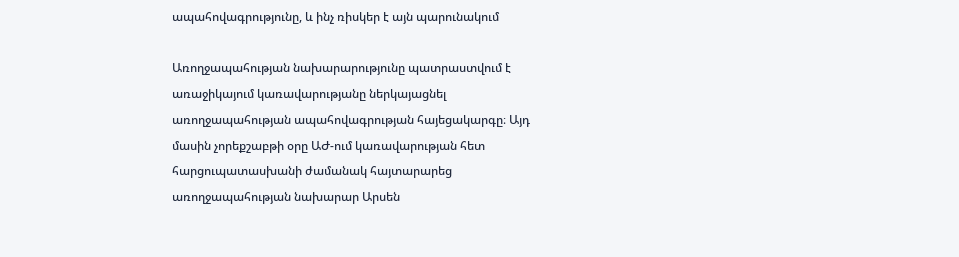ապահովագրությունը, և ինչ ռիսկեր է այն պարունակում

Առողջապահության նախարարությունը պատրաստվում է առաջիկայում կառավարությանը ներկայացնել առողջապահության ապահովագրության հայեցակարգը։ Այդ մասին չորեքշաբթի օրը ԱԺ-ում կառավարության հետ հարցուպատասխանի ժամանակ հայտարարեց առողջապահության նախարար Արսեն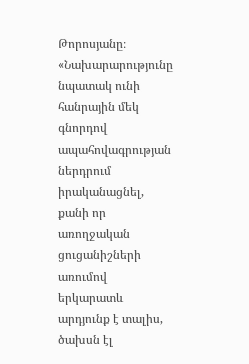Թորոսյանը։ «Նախարարությունը նպատակ ունի հանրային մեկ գնորդով ապահովագրության ներդրում իրականացնել, քանի որ առողջական ցուցանիշների առումով երկարատև արդյունք է տալիս, ծախսն էլ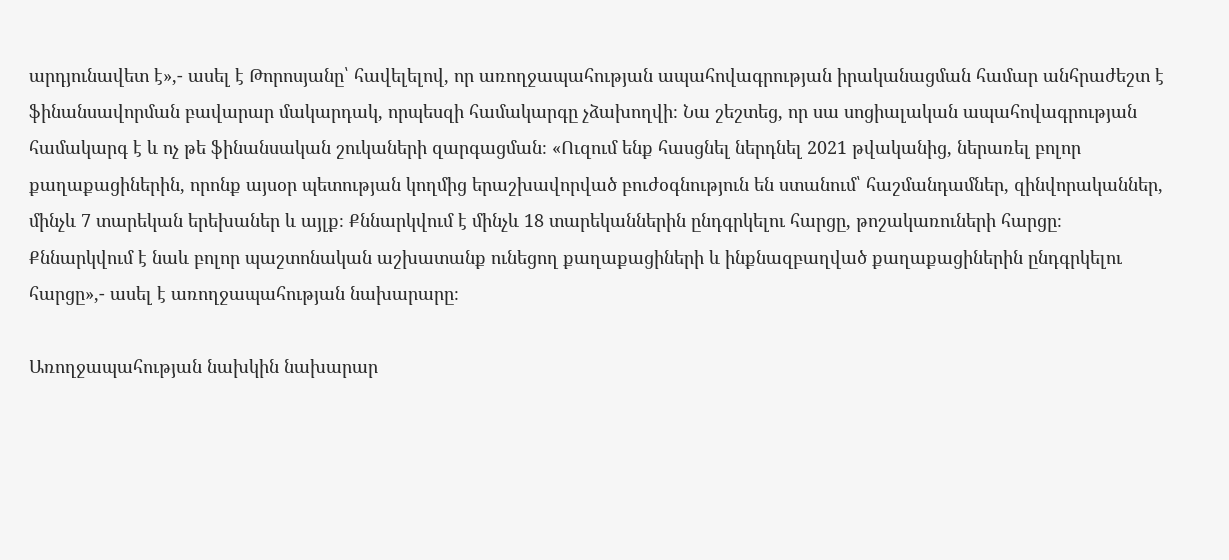արդյունավետ է»,- ասել է Թորոսյանը՝ հավելելով, որ առողջապահության ապահովագրության իրականացման համար անհրաժեշտ է ֆինանսավորման բավարար մակարդակ, որպեսզի համակարգը չձախողվի։ Նա շեշտեց, որ սա սոցիալական ապահովագրության համակարգ է և ոչ թե ֆինանսական շուկաների զարգացման։ «Ուզում ենք հասցնել ներդնել 2021 թվականից, ներառել բոլոր քաղաքացիներին, որոնք այսօր պետության կողմից երաշխավորված բուժօգնություն են ստանում՝ հաշմանդամներ, զինվորականներ, մինչև 7 տարեկան երեխաներ և այլք։ Քննարկվում է մինչև 18 տարեկաններին ընդգրկելու հարցը, թոշակառուների հարցը։ Քննարկվում է նաև բոլոր պաշտոնական աշխատանք ունեցող քաղաքացիների և ինքնազբաղված քաղաքացիներին ընդգրկելու հարցը»,- ասել է առողջապահության նախարարը։

Առողջապահության նախկին նախարար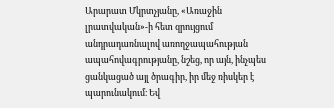Արարատ Մկրտչյանը, «Առաջին լրատվական»-ի հետ զրույցում անդրադառնալով առողջապահության ապահովագրությանը, նշեց, որ այն, ինչպես ցանկացած այլ ծրագիր, իր մեջ ռիսկեր է պարունակում։ Եվ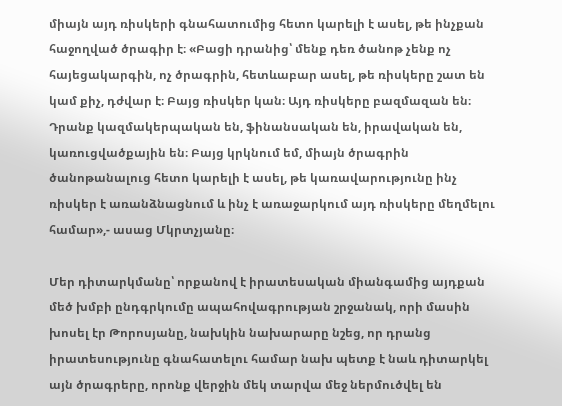միայն այդ ռիսկերի գնահատումից հետո կարելի է ասել, թե ինչքան հաջողված ծրագիր է։ «Բացի դրանից՝ մենք դեռ ծանոթ չենք ոչ հայեցակարգին, ոչ ծրագրին, հետևաբար ասել, թե ռիսկերը շատ են կամ քիչ, դժվար է։ Բայց ռիսկեր կան։ Այդ ռիսկերը բազմազան են։ Դրանք կազմակերպական են, ֆինանսական են, իրավական են, կառուցվածքային են։ Բայց կրկնում եմ, միայն ծրագրին ծանոթանալուց հետո կարելի է ասել, թե կառավարությունը ինչ ռիսկեր է առանձնացնում և ինչ է առաջարկում այդ ռիսկերը մեղմելու համար»,- ասաց Մկրտչյանը։

Մեր դիտարկմանը՝ որքանով է իրատեսական միանգամից այդքան մեծ խմբի ընդգրկումը ապահովագրության շրջանակ, որի մասին խոսել էր Թորոսյանը, նախկին նախարարը նշեց, որ դրանց իրատեսությունը գնահատելու համար նախ պետք է նաև դիտարկել այն ծրագրերը, որոնք վերջին մեկ տարվա մեջ ներմուծվել են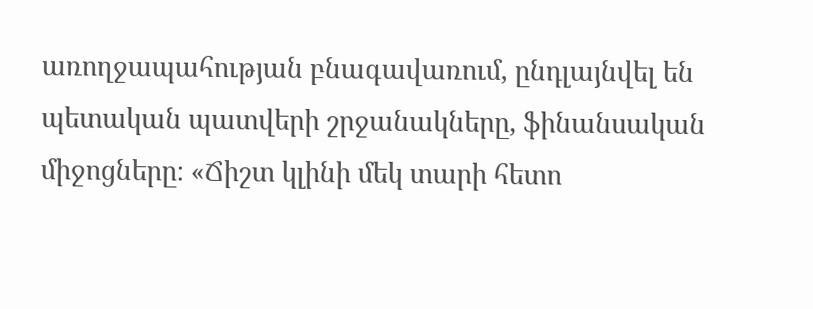առողջապահության բնագավառում, ընդլայնվել են պետական պատվերի շրջանակները, ֆինանսական միջոցները։ «Ճիշտ կլինի մեկ տարի հետո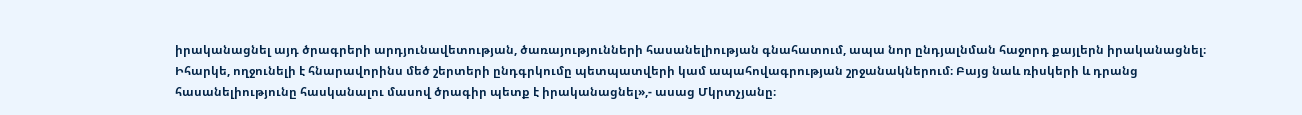իրականացնել այդ ծրագրերի արդյունավետության, ծառայությունների հասանելիության գնահատում, ապա նոր ընդյալնման հաջորդ քայլերն իրականացնել։ Իհարկե, ողջունելի է հնարավորինս մեծ շերտերի ընդգրկումը պետպատվերի կամ ապահովագրության շրջանակներում։ Բայց նաև ռիսկերի և դրանց հասանելիությունը հասկանալու մասով ծրագիր պետք է իրականացնել»,- ասաց Մկրտչյանը։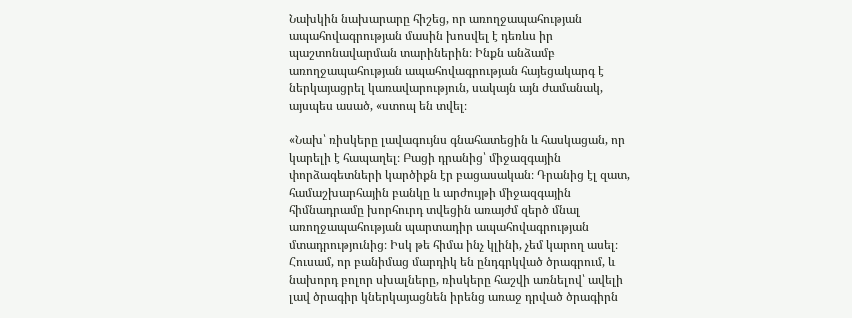Նախկին նախարարը հիշեց, որ առողջապահության ապահովագրության մասին խոսվել է դեռևս իր պաշտոնավարման տարիներին։ Ինքն անձամբ առողջապահության ապահովագրության հայեցակարգ է ներկայացրել կառավարություն, սակայն այն ժամանակ, այսպես ասած, «ստոպ են տվել։

«Նախ՝ ռիսկերը լավագույնս գնահատեցին և հասկացան, որ կարելի է հապաղել։ Բացի դրանից՝ միջազգային փորձագետների կարծիքն էր բացասական։ Դրանից էլ զատ, համաշխարհային բանկը և արժույթի միջազգային հիմնադրամը խորհուրդ տվեցին առայժմ զերծ մնալ առողջապահության պարտադիր ապահովագրության մտադրությունից։ Իսկ թե հիմա ինչ կլինի, չեմ կարող ասել։ Հուսամ, որ բանիմաց մարդիկ են ընդգրկված ծրագրում, և նախորդ բոլոր սխալները, ռիսկերը հաշվի առնելով՝ ավելի լավ ծրագիր կներկայացնեն իրենց առաջ դրված ծրագիրն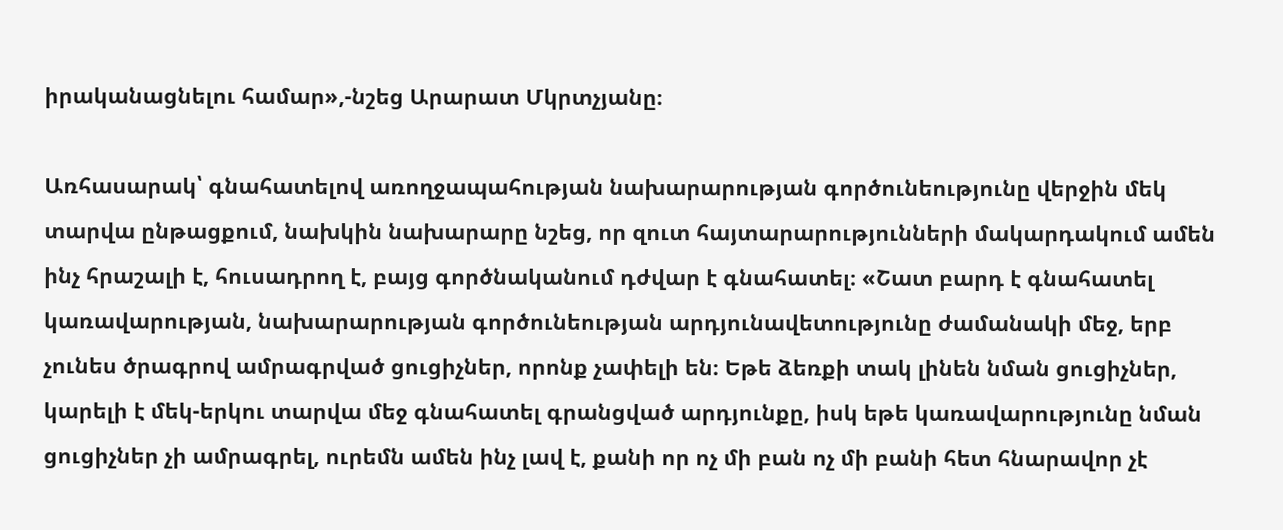իրականացնելու համար»,-նշեց Արարատ Մկրտչյանը։

Առհասարակ՝ գնահատելով առողջապահության նախարարության գործունեությունը վերջին մեկ տարվա ընթացքում, նախկին նախարարը նշեց, որ զուտ հայտարարությունների մակարդակում ամեն ինչ հրաշալի է, հուսադրող է, բայց գործնականում դժվար է գնահատել։ «Շատ բարդ է գնահատել կառավարության, նախարարության գործունեության արդյունավետությունը ժամանակի մեջ, երբ չունես ծրագրով ամրագրված ցուցիչներ, որոնք չափելի են։ Եթե ձեռքի տակ լինեն նման ցուցիչներ, կարելի է մեկ-երկու տարվա մեջ գնահատել գրանցված արդյունքը, իսկ եթե կառավարությունը նման ցուցիչներ չի ամրագրել, ուրեմն ամեն ինչ լավ է, քանի որ ոչ մի բան ոչ մի բանի հետ հնարավոր չէ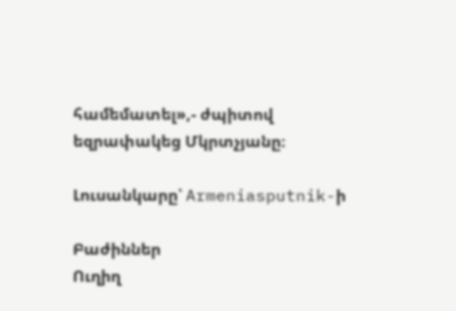համեմատել»,- ժպիտով եզրափակեց Մկրտչյանը։

Լուսանկարը՝ Armeniasputnik-ի

Բաժիններ
Ուղիղ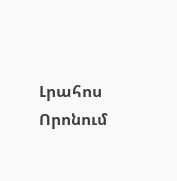Լրահոս
Որոնում